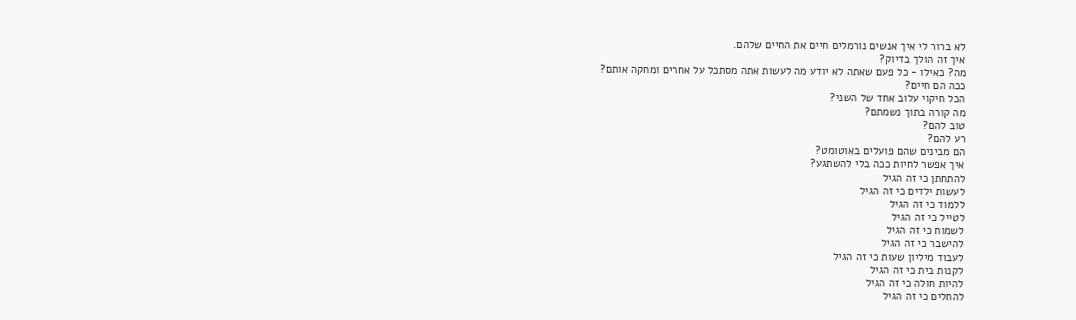לא ברור לי איך אנשים נורמלים חיים את החיים שלהם.
איך זה הולך בדיוק?
מה? כאילו - כל פעם שאתה לא יודע מה לעשות אתה מסתכל על אחרים ומחקה אותם?
ככה הם חיים?
הכל חיקוי עלוב אחד של השני?
מה קורה בתוך נשמתם?
טוב להם?
רע להם?
הם מבינים שהם פועלים באוטומט?
איך אפשר לחיות ככה בלי להשתגע?
להתחתן כי זה הגיל
לעשות ילדים כי זה הגיל
ללמוד כי זה הגיל
לטייל כי זה הגיל
לשמוח כי זה הגיל
להישבר כי זה הגיל
לעבוד מיליון שעות כי זה הגיל
לקנות בית כי זה הגיל
להיות חולה כי זה הגיל
להחלים כי זה הגיל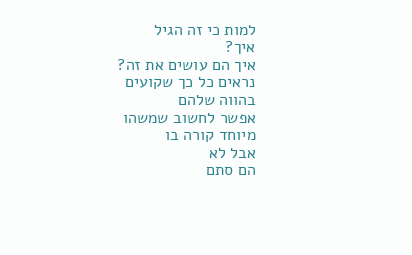למות כי זה הגיל
איך?
איך הם עושים את זה?
נראים כל כך שקועים בהווה שלהם
אפשר לחשוב שמשהו מיוחד קורה בו
אבל לא
הם סתם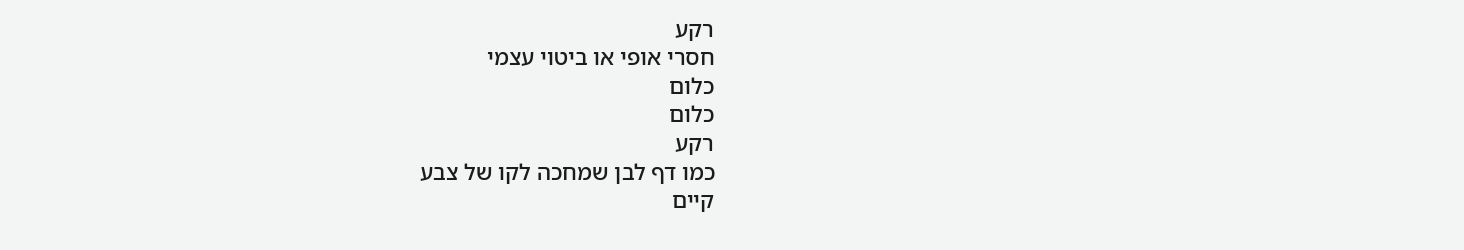רקע
חסרי אופי או ביטוי עצמי
כלום
כלום
רקע
כמו דף לבן שמחכה לקו של צבע
קיים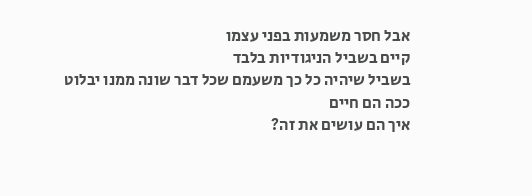אבל חסר משמעות בפני עצמו
קיים בשביל הניגודיות בלבד
בשביל שיהיה כל כך משעמם שכל דבר שונה ממנו יבלוט
ככה הם חיים
איך הם עושים את זה?